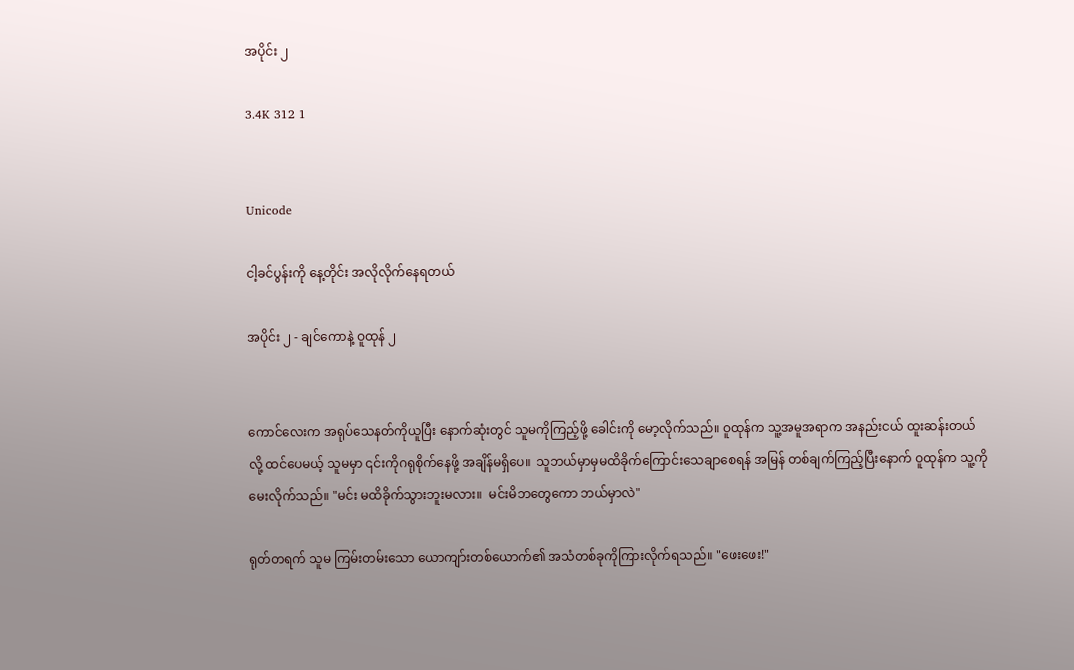အပိုင်း ၂

3.4K 312 1


Unicode

ငါ့ခင်ပွန်းကို နေ့တိုင်း အလိုလိုက်နေရတယ်

အပိုင်း ၂ - ချင်ကောနဲ့ ဝူထုန် ၂


ကောင်လေးက အရုပ်သေနတ်ကိုယူပြီး နောက်ဆုံးတွင် သူမကိုကြည့်ဖို့ ခေါင်းကို မော့လိုက်သည်။ ဝူထုန်က သူ့အမူအရာက အနည်းငယ် ထူးဆန်းတယ်လို့ ထင်ပေမယ့် သူမမှာ ၎င်းကိုဂရုစိုက်နေဖို့ အချိန်မရှိပေ။  သူဘယ်မှာမှမထိခိုက်ကြောင်းသေချာစေရန် အမြန် တစ်ချက်ကြည့်ပြီးနောက် ဝူထုန်က သူ့ကိုမေးလိုက်သည်။ "မင်း မထိခိုက်သွားဘူးမလား။  မင်းမိဘတွေကော ဘယ်မှာလဲ"

ရုတ်တရက် သူမ ကြမ်းတမ်းသော ယောကျာ်းတစ်ယောက်၏ အသံတစ်ခုကိုကြားလိုက်ရသည်။ "ဖေးဖေး!"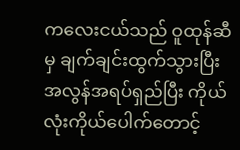ကလေးငယ်သည် ဝူထုန်ဆီမှ ချက်ချင်းထွက်သွားပြီး အလွန်အရပ်ရှည်ပြီး ကိုယ်လုံးကိုယ်ပေါက်တောင့်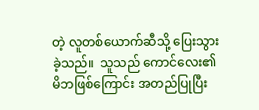တဲ့ လူတစ်ယောက်ဆီသို့ ပြေးသွားခဲ့သည်။  သူသည် ကောင်လေး၏ မိဘဖြစ်ကြောင်း အတည်ပြုပြီး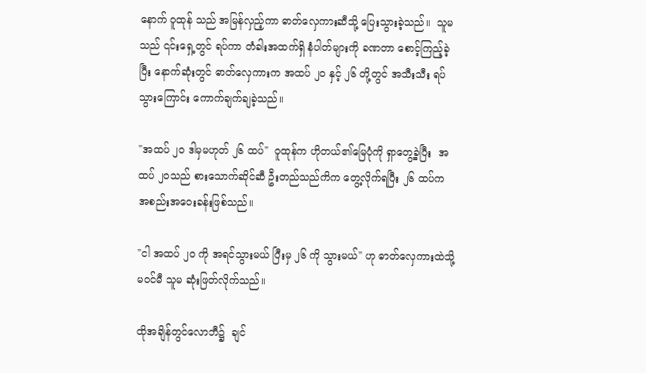နောက် ဝူထုန် သည် အမြန်လှည့်ကာ ဓာတ်လှေကားဆီသို့ ပြေးသွားခဲ့သည်။  သူမသည် ၎င်းရှေ့တွင် ရပ်ကာ တံခါးအထက်ရှိ နံပါတ်များကို ခဏတာ စောင့်ကြည့်ခဲ့ပြီး နောက်ဆုံးတွင် ဓာတ်လှေကားက အထပ် ၂၀ နှင့် ၂၆ တို့တွင် အသီးသီး ရပ်သွားကြောင်း ကောက်ချက်ချခဲ့သည်။

"အထပ် ၂၀ ဒါမှမဟုတ် ၂၆ ထပ်"  ဝူထုန်က ဟိုတယ်၏မြေပုံကို ရှာတွေ့ခဲ့ပြီး  အထပ် ၂၀သည် စားသောက်ဆိုင်ဆီ ဦးတည်သည်ကိက တွေ့လိုက်ရပြီး ၂၆ ထပ်က အစည်းအဝေးခန်းဖြစ်သည်။

"ငါ အထပ် ၂၀ ကို အရင်သွားမယ် ပြီးမှ ၂၆ ကို သွားမယ်" ဟု ဓာတ်လှေကားထဲသို့ မဝင်မီ သူမ ဆုံးဖြတ်လိုက်သည်။

ထိုအချိန်တွင်လောဘီ၌  ချင်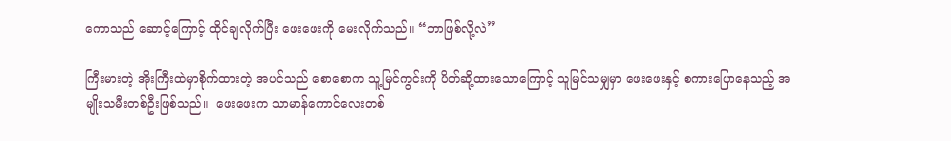ကောသည် ဆောင့်ကြောင့် ထိုင်ချလိုက်ပြီး ဖေးဖေးကို မေးလိုက်သည်။ “ဘာဖြစ်လို့လဲ”

ကြီးမားတဲ့ အိုးကြီးထဲမှာစိုက်ထားတဲ့ အပင်သည် စောစောက သူ့မြင်ကွင်းကို ပိတ်ဆို့ထားသောကြောင့် သူမြင်သမျှမှာ ဖေးဖေးနှင့် စကားပြောနေသည့် အမျိုးသမီးတစ်ဦးဖြစ်သည်။  ဖေးဖေးက သာမာန်ကောင်လေးတစ်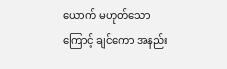ယောက် မဟုတ်သောကြောင့် ချင်ကော အနည်း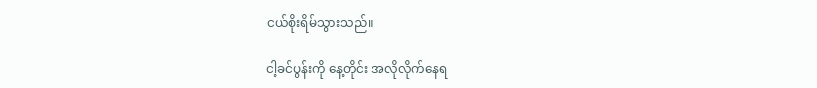ငယ်စိုးရိမ်သွားသည်။

ငါ့ခင်ပွန်းကို နေ့တိုင်း အလိုလိုက်နေရ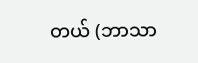တယ် (ဘာသာ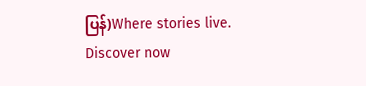ပြန်)Where stories live. Discover now